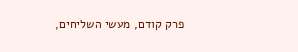פרק קודם, מעשי השליחים,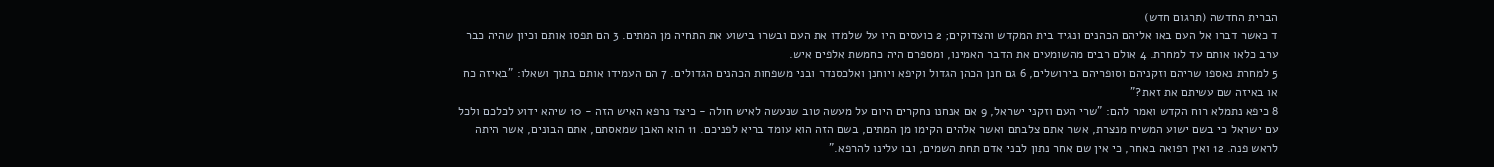הברית החדשה (תרגום חדש)
ד כאשר דברו אל העם באו אליהם הכהנים ונגיד בית המקדש והצדוקים; 2 כועסים היו על שלמדו את העם ובשרו בישוע את התחיה מן המתים. 3 הם תפסו אותם וכיון שהיה כבר ערב כלאו אותם עד למחרת. 4 אולם רבים מהשומעים את הדבר האמינו, ומספרם היה כחמשת אלפים איש.
5 למחרת נאספו שריהם וזקניהם וסופריהם בירושלים, 6 גם חנן הכהן הגדול וקיפא ויוחנן ואלכסנדר ובני משפחות הכהנים הגדולים. 7 הם העמידו אותם בתוך ושאלו: "באיזה כח או באיזה שם עשיתם את זאת?"
8 כיפא נתמלא רוח הקדש ואמר להם: "שרי העם וזקני ישראל, 9 אם אנחנו נחקרים היום על מעשה טוב שנעשה לאיש חולה - כיצד נרפא האיש הזה - 10 שיהא ידוע לכלכם ולכל עם ישראל כי בשם ישוע המשיח מנצרת, אשר אתם צלבתם ואשר אלהים הקימו מן המתים, בשם הזה הוא עומד בריא לפניכם. 11 הוא האבן שמאסתם, אתם הבונים, אשר היתה לראש פנה. 12 ואין רפואה באחר, כי אין שם אחר נתון לבני אדם תחת השמים, ובו עלינו להרפא."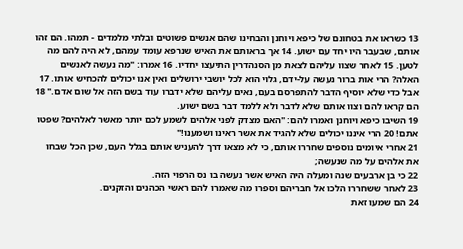13 כשראו את בטחונם של כיפא ויוחנן והבחינו שהם אנשים פשוטים ובלתי מלמדים - תמהו. הם זהו אותם, שבעבר היו יחד עם ישוע. 14 אך בראותם את האיש שנרפא עומד עמהם, לא היה להם מה לטען. 15 לאחר שצוו עליהם לצאת מן הסנהדרין התיעצו יחדיו. 16 אמרו: "מה נעשה לאנשים האלה? הרי אות ברור נעשה על-ידם, גלוי הוא לכל יושבי ירושלים ואין אנו יכולים להכחיש אותו. 17 אבל כדי שלא יוסיף הדבר להתפרסם בעם, נאים עליהם שלא ידברו עוד בשם הזה אל שום אדם." 18 הם קראו להם וצוו אותם שלא לדבר ולא ללמד דבר בשם ישוע.
19 השיבו כיפא ויוחנן ואמרו להם: "האם מצדק לפני אלהים לשמע לכם יותר מאשר לאלהים? שפטו אתם! 20 הרי איננו יכולים שלא להגיד את אשר ראינו ושמענו!"
21 אחרי איומים נוספים שחררו אותם, כי לא מצאו דרך להעניש אותם בגלל העם, שכן הכל שבחו את אלהים על מה שנעשה;
22 כי בן ארבעים שנה ומעלה היה האיש אשר נעשה בו נס הרפוי הזה.
23 לאחר ששחררו הלכו אל חבריהם וספרו מה שאמרו להם ראשי הכהנים והזקנים.
24 הם שמעו זאת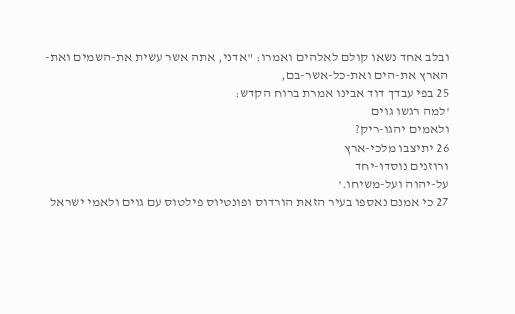ובלב אחד נשאו קולם לאלהים ואמרו: "אדני, אתה אשר עשית את-השמים ואת-הארץ את-הים ואת-כל-אשר-בם,
25 בפי עבדך דוד אבינו אמרת ברוח הקדש:
'למה רגשו גוים
ולאמים יהגו-ריק?
26 יתיצבו מלכי-ארץ
ורוזנים נוסדו-יחד
על-יהוה ועל-משיחו.'
27 כי אמנם נאספו בעיר הזאת הורדוס ופונטיוס פילטוס עם גוים ולאמי ישראל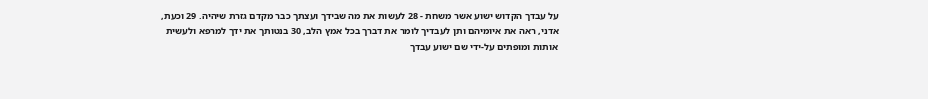על עבדך הקדוש ישוע אשר משחת - 28 לעשות את מה שבידך ועצתך כבר מקדם גזרת שיהיה. 29 וכעת, אדני, ראה את איומיהם ותן לעבדיך לומר את דברך בכל אמץ הלב, 30 בנטותך את ידך למרפא ולעשית אותות ומופתים על-ידי שם ישוע עבדך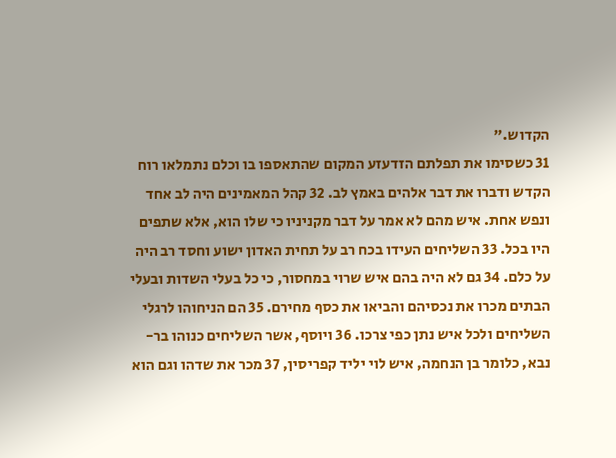הקדוש."
31 כשסימו את תפלתם הזדעזע המקום שהתאספו בו וכלם נתמלאו רוח הקדש ודברו את דבר אלהים באמץ לב. 32 קהל המאמינים היה לב אחד ונפש אחת. איש מהם לא אמר על דבר מקניניו כי שלו הוא, אלא שתפים היו בכל. 33 השליחים העידו בכח רב על תחית האדון ישוע וחסד רב היה על כלם. 34 גם לא היה בהם איש שרוי במחסור, כי כל בעלי השדות ובעלי הבתים מכרו את נכסיהם והביאו את כסף מחירם. 35 הם הניחוהו לרגלי השליחים ולכל איש נתן כפי צרכו. 36 ויוסף, אשר השליחים כנוהו בר-נבא, כלומר בן הנחמה, איש לוי יליד קפריסין, 37 מכר את שדהו וגם הוא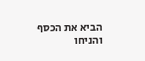הביא את הכסף והניחו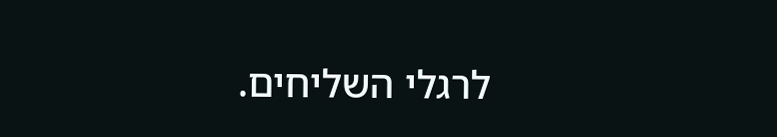לרגלי השליחים.